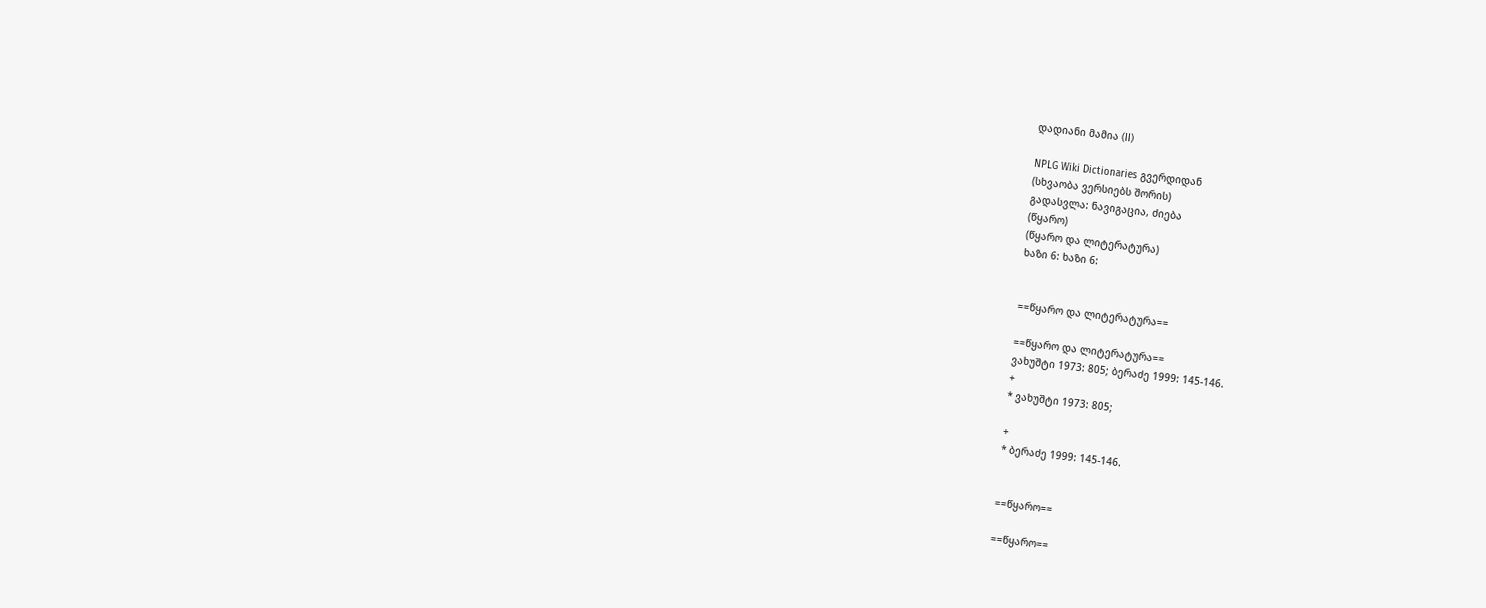დადიანი მამია (II)

NPLG Wiki Dictionaries გვერდიდან
(სხვაობა ვერსიებს შორის)
გადასვლა: ნავიგაცია, ძიება
(წყარო)
(წყარო და ლიტერატურა)
ხაზი 6: ხაზი 6:


==წყარო და ლიტერატურა==

==წყარო და ლიტერატურა==
ვახუშტი 1973: 805; ბერაძე 1999: 145-146.
+
* ვახუშტი 1973: 805;

+
* ბერაძე 1999: 145-146.


==წყარო==

==წყარო==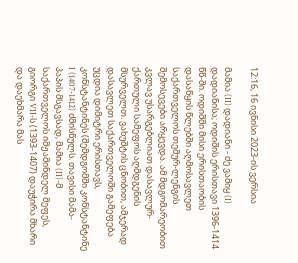12:16, 16 ივნისი 2023-ის ვერსია

მამია (II) დადიანი - ძე ვამიყ (I) დადიანისა; ოდიშის ერისთავი 1396-1414 წწ-ში. ოდიშში მისი ერისთაობის დასაწყის წლებში აღმოსავლეთ საქართველოს თემურ-ლენგის შემოსევები არყევდა. ამ მდგომარეობით კვლავ უსარგებლიათ დასავლურ-ქართული სამეფოს აღმდგენის მსურველთ. ვახუშტის ცნობით, ამჯერად დასავლეთ საქართველოში გამეფება უცდია დიმიტრი ერისთავს, კონსტანტინეს (შემდგომში კონსტანტინე I (1407-1412) ძმისწულს. თავისი მამა-პაპის მსგავსად, მამია (II)-მ საქართველოს იმჟამინდელ მეფეს, გიორგი VII-ს (1393-1407) დაუჭირა მხარი და დაეხმარა მას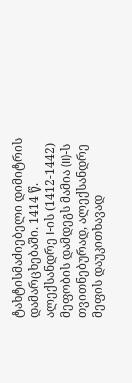ტახტისმაძიებელი დიმიტრის დამარცხებაში. 1414 წ. ალექსანდრე I-ის (1412-1442) მეფობის დამდეგს მამია (II)-ს თვითნებურად, ალექსანდრე მეფის დაუკითხავად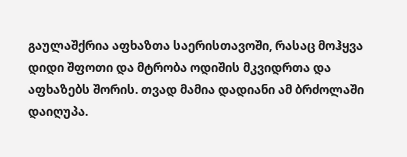გაულაშქრია აფხაზთა საერისთავოში, რასაც მოჰყვა დიდი შფოთი და მტრობა ოდიშის მკვიდრთა და აფხაზებს შორის. თვად მამია დადიანი ამ ბრძოლაში დაიღუპა.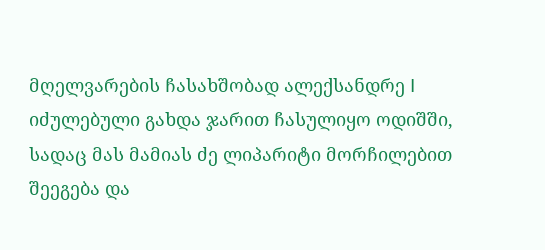მღელვარების ჩასახშობად ალექსანდრე I იძულებული გახდა ჯარით ჩასულიყო ოდიშში, სადაც მას მამიას ძე ლიპარიტი მორჩილებით შეეგება და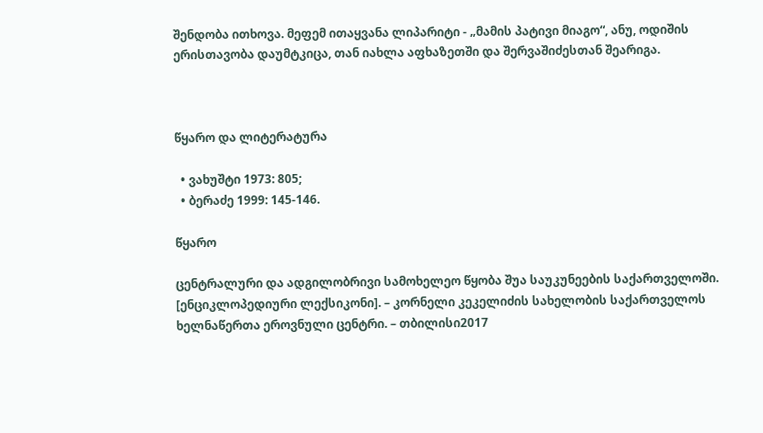შენდობა ითხოვა. მეფემ ითაყვანა ლიპარიტი - „მამის პატივი მიაგო“, ანუ, ოდიშის ერისთავობა დაუმტკიცა, თან იახლა აფხაზეთში და შერვაშიძესთან შეარიგა.



წყარო და ლიტერატურა

  • ვახუშტი 1973: 805;
  • ბერაძე 1999: 145-146.

წყარო

ცენტრალური და ადგილობრივი სამოხელეო წყობა შუა საუკუნეების საქართველოში. [ენციკლოპედიური ლექსიკონი]. – კორნელი კეკელიძის სახელობის საქართველოს ხელნაწერთა ეროვნული ცენტრი. – თბილისი2017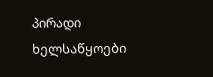პირადი ხელსაწყოები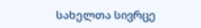სახელთა სივრცე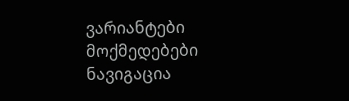ვარიანტები
მოქმედებები
ნავიგაცია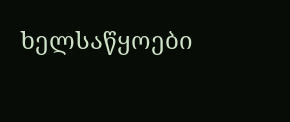ხელსაწყოები